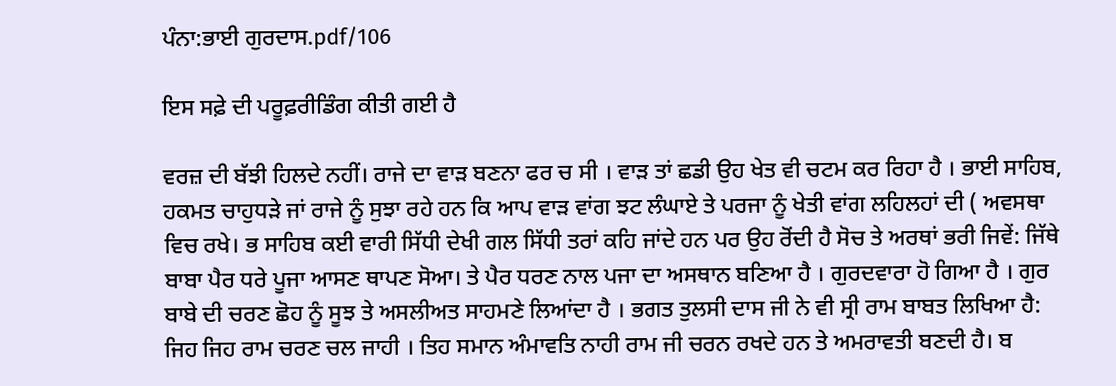ਪੰਨਾ:ਭਾਈ ਗੁਰਦਾਸ.pdf/106

ਇਸ ਸਫ਼ੇ ਦੀ ਪਰੂਫ਼ਰੀਡਿੰਗ ਕੀਤੀ ਗਈ ਹੈ

ਵਰਜ਼ ਦੀ ਬੱਝੀ ਹਿਲਦੇ ਨਹੀਂ। ਰਾਜੇ ਦਾ ਵਾੜ ਬਣਨਾ ਫਰ ਚ ਸੀ । ਵਾੜ ਤਾਂ ਛਡੀ ਉਹ ਖੇਤ ਵੀ ਚਟਮ ਕਰ ਰਿਹਾ ਹੈ । ਭਾਈ ਸਾਹਿਬ, ਹਕਮਤ ਚਾਹੁਧੜੇ ਜਾਂ ਰਾਜੇ ਨੂੰ ਸੁਝਾ ਰਹੇ ਹਨ ਕਿ ਆਪ ਵਾੜ ਵਾਂਗ ਝਟ ਲੰਘਾਏ ਤੇ ਪਰਜਾ ਨੂੰ ਖੇਤੀ ਵਾਂਗ ਲਹਿਲਹਾਂ ਦੀ ( ਅਵਸਥਾ ਵਿਚ ਰਖੇ। ਭ ਸਾਹਿਬ ਕਈ ਵਾਰੀ ਸਿੱਧੀ ਦੇਖੀ ਗਲ ਸਿੱਧੀ ਤਰਾਂ ਕਹਿ ਜਾਂਦੇ ਹਨ ਪਰ ਉਹ ਰੋਂਦੀ ਹੈ ਸੋਚ ਤੇ ਅਰਥਾਂ ਭਰੀ ਜਿਵੇਂ: ਜਿੱਥੇ ਬਾਬਾ ਪੈਰ ਧਰੇ ਪੂਜਾ ਆਸਣ ਥਾਪਣ ਸੋਆ। ਤੇ ਪੈਰ ਧਰਣ ਨਾਲ ਪਜਾ ਦਾ ਅਸਥਾਨ ਬਣਿਆ ਹੈ । ਗੁਰਦਵਾਰਾ ਹੋ ਗਿਆ ਹੈ । ਗੁਰ ਬਾਬੇ ਦੀ ਚਰਣ ਛੋਹ ਨੂੰ ਸੂਝ ਤੇ ਅਸਲੀਅਤ ਸਾਹਮਣੇ ਲਿਆਂਦਾ ਹੈ । ਭਗਤ ਤੁਲਸੀ ਦਾਸ ਜੀ ਨੇ ਵੀ ਸ੍ਰੀ ਰਾਮ ਬਾਬਤ ਲਿਖਿਆ ਹੈ: ਜਿਹ ਜਿਹ ਰਾਮ ਚਰਣ ਚਲ ਜਾਹੀ । ਤਿਹ ਸਮਾਨ ਅੰਮਾਵਤਿ ਨਾਹੀ ਰਾਮ ਜੀ ਚਰਨ ਰਖਦੇ ਹਨ ਤੇ ਅਮਰਾਵਤੀ ਬਣਦੀ ਹੈ। ਬ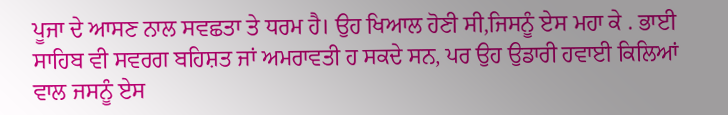ਪੂਜਾ ਦੇ ਆਸਣ ਨਾਲ ਸਵਛਤਾ ਤੇ ਧਰਮ ਹੈ। ਉਹ ਖਿਆਲ ਹੋਣੀ ਸੀ,ਜਿਸਨੂੰ ਏਸ ਮਹਾ ਕੇ . ਭਾਈ ਸਾਹਿਬ ਵੀ ਸਵਰਗ ਬਹਿਸ਼ਤ ਜਾਂ ਅਮਰਾਵਤੀ ਹ ਸਕਦੇ ਸਨ, ਪਰ ਉਹ ਉਡਾਰੀ ਹਵਾਈ ਕਿਲਿਆਂ ਵਾਲ ਜਸਨੂੰ ਏਸ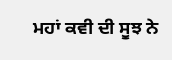ਮਹਾਂ ਕਵੀ ਦੀ ਸੂਝ ਨੇ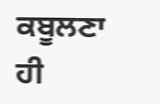ਕਬੂਲਣਾ ਹੀ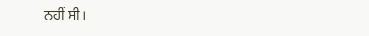ਨਹੀਂ ਸੀ।